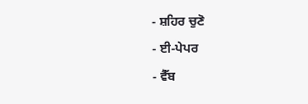- ਸ਼ਹਿਰ ਚੁਣੋ
- ਈ-ਪੇਪਰ
- ਵੈੱਬ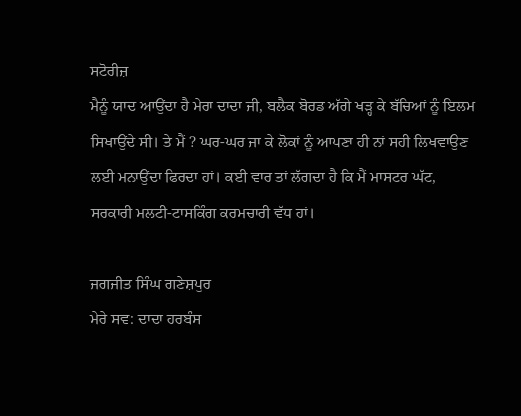ਸਟੋਰੀਜ਼
ਮੈਨੂੰ ਯਾਦ ਆਉਂਦਾ ਹੈ ਮੇਰਾ ਦਾਦਾ ਜੀ, ਬਲੈਕ ਬੋਰਡ ਅੱਗੇ ਖੜ੍ਹ ਕੇ ਬੱਚਿਆਂ ਨੂੰ ਇਲਮ ਸਿਖਾਉਂਦੇ ਸੀ। ਤੇ ਮੈਂ ? ਘਰ-ਘਰ ਜਾ ਕੇ ਲੋਕਾਂ ਨੂੰ ਆਪਣਾ ਹੀ ਨਾਂ ਸਹੀ ਲਿਖਵਾਉਣ ਲਈ ਮਨਾਉਂਦਾ ਫਿਰਦਾ ਹਾਂ। ਕਈ ਵਾਰ ਤਾਂ ਲੱਗਦਾ ਹੈ ਕਿ ਮੈਂ ਮਾਸਟਰ ਘੱਟ, ਸਰਕਾਰੀ ਮਲਟੀ-ਟਾਸਕਿੰਗ ਕਰਮਚਾਰੀ ਵੱਧ ਹਾਂ।

ਜਗਜੀਤ ਸਿੰਘ ਗਣੇਸ਼ਪੁਰ
ਮੇਰੇ ਸਵ: ਦਾਦਾ ਹਰਬੰਸ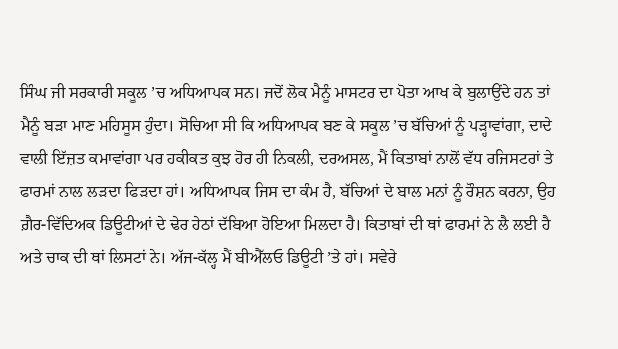ਸਿੰਘ ਜੀ ਸਰਕਾਰੀ ਸਕੂਲ ’ਚ ਅਧਿਆਪਕ ਸਨ। ਜਦੋਂ ਲੋਕ ਮੈਨੂੰ ਮਾਸਟਰ ਦਾ ਪੋਤਾ ਆਖ ਕੇ ਬੁਲਾਉਂਦੇ ਹਨ ਤਾਂ ਮੈਨੂੰ ਬੜਾ ਮਾਣ ਮਹਿਸੂਸ ਹੁੰਦਾ। ਸੋਚਿਆ ਸੀ ਕਿ ਅਧਿਆਪਕ ਬਣ ਕੇ ਸਕੂਲ ’ਚ ਬੱਚਿਆਂ ਨੂੰ ਪੜ੍ਹਾਵਾਂਗਾ, ਦਾਦੇ ਵਾਲੀ ਇੱਜ਼ਤ ਕਮਾਵਾਂਗਾ ਪਰ ਹਕੀਕਤ ਕੁਝ ਹੋਰ ਹੀ ਨਿਕਲੀ, ਦਰਅਸਲ, ਮੈਂ ਕਿਤਾਬਾਂ ਨਾਲੋਂ ਵੱਧ ਰਜਿਸਟਰਾਂ ਤੇ ਫਾਰਮਾਂ ਨਾਲ ਲੜਦਾ ਫਿੜਦਾ ਹਾਂ। ਅਧਿਆਪਕ ਜਿਸ ਦਾ ਕੰਮ ਹੈ, ਬੱਚਿਆਂ ਦੇ ਬਾਲ ਮਨਾਂ ਨੂੰ ਰੌਸ਼ਨ ਕਰਨਾ, ਉਹ ਗ਼ੈਰ-ਵਿੱਦਿਅਕ ਡਿਊਟੀਆਂ ਦੇ ਢੇਰ ਹੇਠਾਂ ਦੱਬਿਆ ਹੋਇਆ ਮਿਲਦਾ ਹੈ। ਕਿਤਾਬਾਂ ਦੀ ਥਾਂ ਫਾਰਮਾਂ ਨੇ ਲੈ ਲਈ ਹੈ ਅਤੇ ਚਾਕ ਦੀ ਥਾਂ ਲਿਸਟਾਂ ਨੇ। ਅੱਜ-ਕੱਲ੍ਹ ਮੈਂ ਬੀਐੱਲਓ ਡਿਊਟੀ ’ਤੇ ਹਾਂ। ਸਵੇਰੇ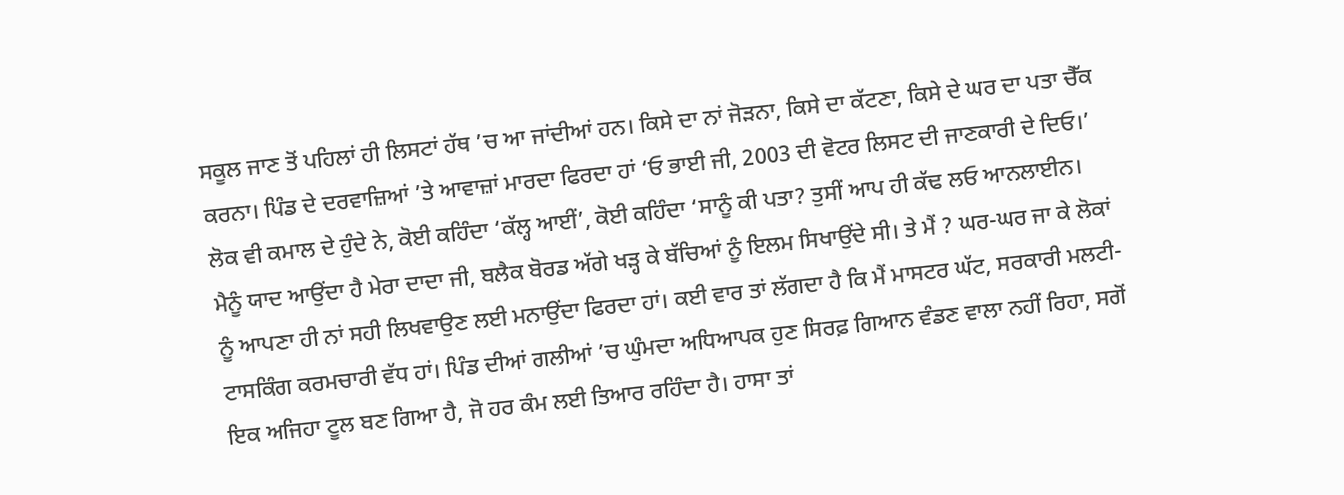ਸਕੂਲ ਜਾਣ ਤੋਂ ਪਹਿਲਾਂ ਹੀ ਲਿਸਟਾਂ ਹੱਥ ’ਚ ਆ ਜਾਂਦੀਆਂ ਹਨ। ਕਿਸੇ ਦਾ ਨਾਂ ਜੋੜਨਾ, ਕਿਸੇ ਦਾ ਕੱਟਣਾ, ਕਿਸੇ ਦੇ ਘਰ ਦਾ ਪਤਾ ਚੈੱਕ ਕਰਨਾ। ਪਿੰਡ ਦੇ ਦਰਵਾਜ਼ਿਆਂ ’ਤੇ ਆਵਾਜ਼ਾਂ ਮਾਰਦਾ ਫਿਰਦਾ ਹਾਂ ‘ਓ ਭਾਈ ਜੀ, 2003 ਦੀ ਵੋਟਰ ਲਿਸਟ ਦੀ ਜਾਣਕਾਰੀ ਦੇ ਦਿਓ।’ ਲੋਕ ਵੀ ਕਮਾਲ ਦੇ ਹੁੰਦੇ ਨੇ, ਕੋਈ ਕਹਿੰਦਾ ‘ਕੱਲ੍ਹ ਆਈਂ’, ਕੋਈ ਕਹਿੰਦਾ ‘ਸਾਨੂੰ ਕੀ ਪਤਾ? ਤੁਸੀਂ ਆਪ ਹੀ ਕੱਢ ਲਓ ਆਨਲਾਈਨ।
ਮੈਨੂੰ ਯਾਦ ਆਉਂਦਾ ਹੈ ਮੇਰਾ ਦਾਦਾ ਜੀ, ਬਲੈਕ ਬੋਰਡ ਅੱਗੇ ਖੜ੍ਹ ਕੇ ਬੱਚਿਆਂ ਨੂੰ ਇਲਮ ਸਿਖਾਉਂਦੇ ਸੀ। ਤੇ ਮੈਂ ? ਘਰ-ਘਰ ਜਾ ਕੇ ਲੋਕਾਂ ਨੂੰ ਆਪਣਾ ਹੀ ਨਾਂ ਸਹੀ ਲਿਖਵਾਉਣ ਲਈ ਮਨਾਉਂਦਾ ਫਿਰਦਾ ਹਾਂ। ਕਈ ਵਾਰ ਤਾਂ ਲੱਗਦਾ ਹੈ ਕਿ ਮੈਂ ਮਾਸਟਰ ਘੱਟ, ਸਰਕਾਰੀ ਮਲਟੀ-ਟਾਸਕਿੰਗ ਕਰਮਚਾਰੀ ਵੱਧ ਹਾਂ। ਪਿੰਡ ਦੀਆਂ ਗਲੀਆਂ ’ਚ ਘੁੰਮਦਾ ਅਧਿਆਪਕ ਹੁਣ ਸਿਰਫ਼ ਗਿਆਨ ਵੰਡਣ ਵਾਲਾ ਨਹੀਂ ਰਿਹਾ, ਸਗੋਂ ਇਕ ਅਜਿਹਾ ਟੂਲ ਬਣ ਗਿਆ ਹੈ, ਜੋ ਹਰ ਕੰਮ ਲਈ ਤਿਆਰ ਰਹਿੰਦਾ ਹੈ। ਹਾਸਾ ਤਾਂ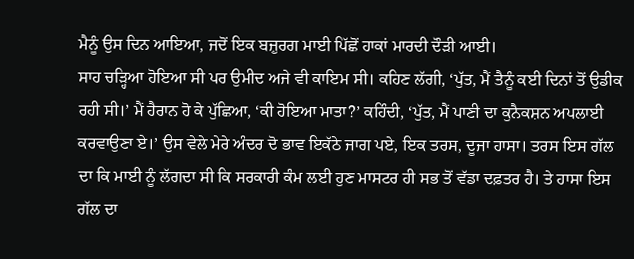ਮੈਨੂੰ ਉਸ ਦਿਨ ਆਇਆ, ਜਦੋਂ ਇਕ ਬਜ਼ੁਰਗ ਮਾਈ ਪਿੱਛੋਂ ਹਾਕਾਂ ਮਾਰਦੀ ਦੌੜੀ ਆਈ।
ਸਾਹ ਚੜ੍ਹਿਆ ਹੋਇਆ ਸੀ ਪਰ ਉਮੀਦ ਅਜੇ ਵੀ ਕਾਇਮ ਸੀ। ਕਹਿਣ ਲੱਗੀ, ‘ਪੁੱਤ, ਮੈਂ ਤੈਨੂੰ ਕਈ ਦਿਨਾਂ ਤੋਂ ਉਡੀਕ ਰਹੀ ਸੀ।’ ਮੈਂ ਹੈਰਾਨ ਹੋ ਕੇ ਪੁੱਛਿਆ, ‘ਕੀ ਹੋਇਆ ਮਾਤਾ?’ ਕਹਿੰਦੀ, ‘ਪੁੱਤ, ਮੈਂ ਪਾਣੀ ਦਾ ਕੁਨੈਕਸ਼ਨ ਅਪਲਾਈ ਕਰਵਾਉਣਾ ਏ।’ ਉਸ ਵੇਲੇ ਮੇਰੇ ਅੰਦਰ ਦੋ ਭਾਵ ਇਕੱਠੇ ਜਾਗ ਪਏ, ਇਕ ਤਰਸ, ਦੂਜਾ ਹਾਸਾ। ਤਰਸ ਇਸ ਗੱਲ ਦਾ ਕਿ ਮਾਈ ਨੂੰ ਲੱਗਦਾ ਸੀ ਕਿ ਸਰਕਾਰੀ ਕੰਮ ਲਈ ਹੁਣ ਮਾਸਟਰ ਹੀ ਸਭ ਤੋਂ ਵੱਡਾ ਦਫ਼ਤਰ ਹੈ। ਤੇ ਹਾਸਾ ਇਸ ਗੱਲ ਦਾ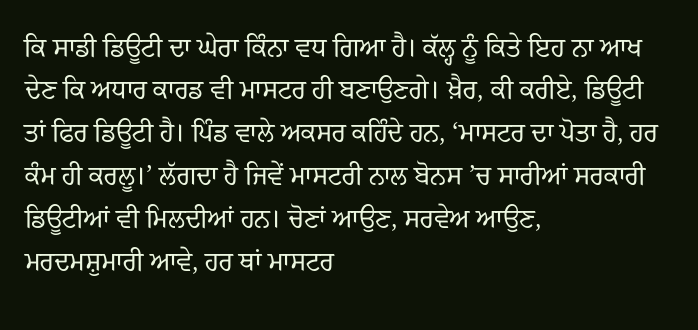ਕਿ ਸਾਡੀ ਡਿਊਟੀ ਦਾ ਘੇਰਾ ਕਿੰਨਾ ਵਧ ਗਿਆ ਹੈ। ਕੱਲ੍ਹ ਨੂੰ ਕਿਤੇ ਇਹ ਨਾ ਆਖ ਦੇਣ ਕਿ ਅਧਾਰ ਕਾਰਡ ਵੀ ਮਾਸਟਰ ਹੀ ਬਣਾਉਣਗੇ। ਖ਼ੈਰ, ਕੀ ਕਰੀਏ, ਡਿਊਟੀ ਤਾਂ ਫਿਰ ਡਿਊਟੀ ਹੈ। ਪਿੰਡ ਵਾਲੇ ਅਕਸਰ ਕਹਿੰਦੇ ਹਨ, ‘ਮਾਸਟਰ ਦਾ ਪੋਤਾ ਹੈ, ਹਰ ਕੰਮ ਹੀ ਕਰਲੂ।’ ਲੱਗਦਾ ਹੈ ਜਿਵੇਂ ਮਾਸਟਰੀ ਨਾਲ ਬੋਨਸ ’ਚ ਸਾਰੀਆਂ ਸਰਕਾਰੀ ਡਿਊਟੀਆਂ ਵੀ ਮਿਲਦੀਆਂ ਹਨ। ਚੋਣਾਂ ਆਉਣ, ਸਰਵੇਅ ਆਉਣ, ਮਰਦਮਸ਼ੁਮਾਰੀ ਆਵੇ, ਹਰ ਥਾਂ ਮਾਸਟਰ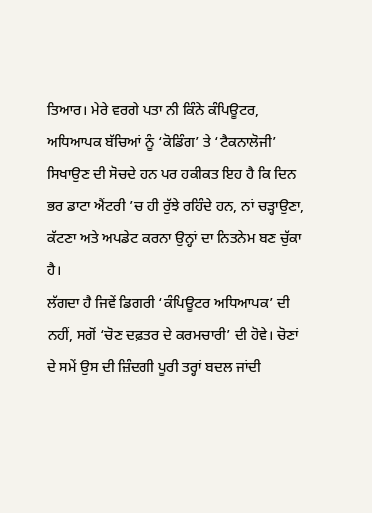ਤਿਆਰ। ਮੇਰੇ ਵਰਗੇ ਪਤਾ ਨੀ ਕਿੰਨੇ ਕੰਪਿਊਟਰ, ਅਧਿਆਪਕ ਬੱਚਿਆਂ ਨੂੰ ‘ਕੋਡਿੰਗ’ ਤੇ ‘ਟੈਕਨਾਲੋਜੀ’ ਸਿਖਾਉਣ ਦੀ ਸੋਚਦੇ ਹਨ ਪਰ ਹਕੀਕਤ ਇਹ ਹੈ ਕਿ ਦਿਨ ਭਰ ਡਾਟਾ ਐਂਟਰੀ ’ਚ ਹੀ ਰੁੱਝੇ ਰਹਿੰਦੇ ਹਨ, ਨਾਂ ਚੜ੍ਹਾਉਣਾ, ਕੱਟਣਾ ਅਤੇ ਅਪਡੇਟ ਕਰਨਾ ਉਨ੍ਹਾਂ ਦਾ ਨਿਤਨੇਮ ਬਣ ਚੁੱਕਾ ਹੈ।
ਲੱਗਦਾ ਹੈ ਜਿਵੇਂ ਡਿਗਰੀ ‘ਕੰਪਿਊਟਰ ਅਧਿਆਪਕ’ ਦੀ ਨਹੀਂ, ਸਗੋਂ ‘ਚੋਣ ਦਫ਼ਤਰ ਦੇ ਕਰਮਚਾਰੀ’ ਦੀ ਹੋਵੇ। ਚੋਣਾਂ ਦੇ ਸਮੇਂ ਉਸ ਦੀ ਜ਼ਿੰਦਗੀ ਪੂਰੀ ਤਰ੍ਹਾਂ ਬਦਲ ਜਾਂਦੀ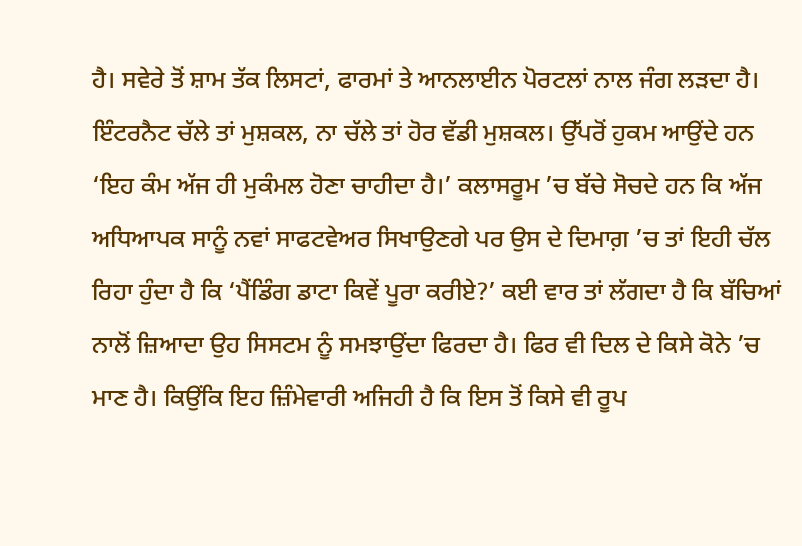ਹੈ। ਸਵੇਰੇ ਤੋਂ ਸ਼ਾਮ ਤੱਕ ਲਿਸਟਾਂ, ਫਾਰਮਾਂ ਤੇ ਆਨਲਾਈਨ ਪੋਰਟਲਾਂ ਨਾਲ ਜੰਗ ਲੜਦਾ ਹੈ। ਇੰਟਰਨੈਟ ਚੱਲੇ ਤਾਂ ਮੁਸ਼ਕਲ, ਨਾ ਚੱਲੇ ਤਾਂ ਹੋਰ ਵੱਡੀ ਮੁਸ਼ਕਲ। ਉੱਪਰੋਂ ਹੁਕਮ ਆਉਂਦੇ ਹਨ ‘ਇਹ ਕੰਮ ਅੱਜ ਹੀ ਮੁਕੰਮਲ ਹੋਣਾ ਚਾਹੀਦਾ ਹੈ।’ ਕਲਾਸਰੂਮ ’ਚ ਬੱਚੇ ਸੋਚਦੇ ਹਨ ਕਿ ਅੱਜ ਅਧਿਆਪਕ ਸਾਨੂੰ ਨਵਾਂ ਸਾਫਟਵੇਅਰ ਸਿਖਾਉਣਗੇ ਪਰ ਉਸ ਦੇ ਦਿਮਾਗ਼ ’ਚ ਤਾਂ ਇਹੀ ਚੱਲ ਰਿਹਾ ਹੁੰਦਾ ਹੈ ਕਿ ‘ਪੈਂਡਿੰਗ ਡਾਟਾ ਕਿਵੇਂ ਪੂਰਾ ਕਰੀਏ?’ ਕਈ ਵਾਰ ਤਾਂ ਲੱਗਦਾ ਹੈ ਕਿ ਬੱਚਿਆਂ ਨਾਲੋਂ ਜ਼ਿਆਦਾ ਉਹ ਸਿਸਟਮ ਨੂੰ ਸਮਝਾਉਂਦਾ ਫਿਰਦਾ ਹੈ। ਫਿਰ ਵੀ ਦਿਲ ਦੇ ਕਿਸੇ ਕੋਨੇ ’ਚ ਮਾਣ ਹੈ। ਕਿਉਂਕਿ ਇਹ ਜ਼ਿੰਮੇਵਾਰੀ ਅਜਿਹੀ ਹੈ ਕਿ ਇਸ ਤੋਂ ਕਿਸੇ ਵੀ ਰੂਪ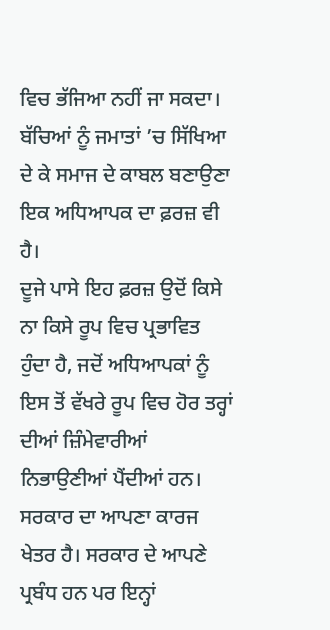ਵਿਚ ਭੱਜਿਆ ਨਹੀਂ ਜਾ ਸਕਦਾ। ਬੱਚਿਆਂ ਨੂੰ ਜਮਾਤਾਂ ’ਚ ਸਿੱਖਿਆ ਦੇ ਕੇ ਸਮਾਜ ਦੇ ਕਾਬਲ ਬਣਾਉਣਾ ਇਕ ਅਧਿਆਪਕ ਦਾ ਫ਼ਰਜ਼ ਵੀ ਹੈ।
ਦੂਜੇ ਪਾਸੇ ਇਹ ਫ਼ਰਜ਼ ਉਦੋਂ ਕਿਸੇ ਨਾ ਕਿਸੇ ਰੂਪ ਵਿਚ ਪ੍ਰਭਾਵਿਤ ਹੁੰਦਾ ਹੈ, ਜਦੋਂ ਅਧਿਆਪਕਾਂ ਨੂੰ ਇਸ ਤੋਂ ਵੱਖਰੇ ਰੂਪ ਵਿਚ ਹੋਰ ਤਰ੍ਹਾਂ ਦੀਆਂ ਜ਼ਿੰਮੇਵਾਰੀਆਂ ਨਿਭਾਉਣੀਆਂ ਪੈਂਦੀਆਂ ਹਨ। ਸਰਕਾਰ ਦਾ ਆਪਣਾ ਕਾਰਜ ਖੇਤਰ ਹੈ। ਸਰਕਾਰ ਦੇ ਆਪਣੇ ਪ੍ਰਬੰਧ ਹਨ ਪਰ ਇਨ੍ਹਾਂ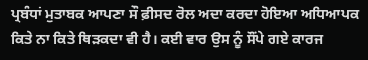ਪ੍ਰਬੰਧਾਂ ਮੁਤਾਬਕ ਆਪਣਾ ਸੌ ਫ਼ੀਸਦ ਰੋਲ ਅਦਾ ਕਰਦਾ ਹੋਇਆ ਅਧਿਆਪਕ ਕਿਤੇ ਨਾ ਕਿਤੇ ਥਿੜਕਦਾ ਵੀ ਹੈ। ਕਈ ਵਾਰ ਉਸ ਨੂੰ ਸੌਂਪੇ ਗਏ ਕਾਰਜ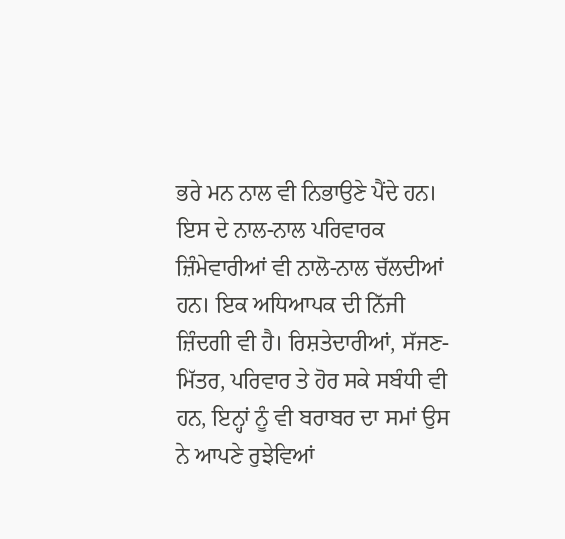ਭਰੇ ਮਨ ਨਾਲ ਵੀ ਨਿਭਾਉਣੇ ਪੈਂਦੇ ਹਨ। ਇਸ ਦੇ ਨਾਲ-ਨਾਲ ਪਰਿਵਾਰਕ ਜ਼ਿੰਮੇਵਾਰੀਆਂ ਵੀ ਨਾਲੋ-ਨਾਲ ਚੱਲਦੀਆਂ ਹਨ। ਇਕ ਅਧਿਆਪਕ ਦੀ ਨਿੱਜੀ ਜ਼ਿੰਦਗੀ ਵੀ ਹੈ। ਰਿਸ਼ਤੇਦਾਰੀਆਂ, ਸੱਜਣ-ਮਿੱਤਰ, ਪਰਿਵਾਰ ਤੇ ਹੋਰ ਸਕੇ ਸਬੰਧੀ ਵੀ ਹਨ, ਇਨ੍ਹਾਂ ਨੂੰ ਵੀ ਬਰਾਬਰ ਦਾ ਸਮਾਂ ਉਸ ਨੇ ਆਪਣੇ ਰੁਝੇਵਿਆਂ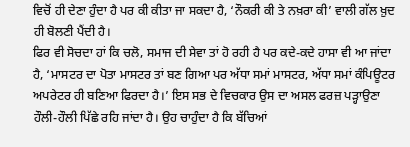ਵਿਚੋਂ ਹੀ ਦੇਣਾ ਹੁੰਦਾ ਹੈ ਪਰ ਕੀ ਕੀਤਾ ਜਾ ਸਕਦਾ ਹੈ, ‘ਨੌਕਰੀ ਕੀ ਤੇ ਨਖ਼ਰਾ ਕੀ’ ਵਾਲੀ ਗੱਲ ਖ਼ੁਦ ਹੀ ਬੋਲਣੀ ਪੈਂਦੀ ਹੈ।
ਫਿਰ ਵੀ ਸੋਚਦਾ ਹਾਂ ਕਿ ਚਲੋ, ਸਮਾਜ ਦੀ ਸੇਵਾ ਤਾਂ ਹੋ ਰਹੀ ਹੈ ਪਰ ਕਦੇ-ਕਦੇ ਹਾਸਾ ਵੀ ਆ ਜਾਂਦਾ ਹੈ, ‘ਮਾਸਟਰ ਦਾ ਪੋਤਾ ਮਾਸਟਰ ਤਾਂ ਬਣ ਗਿਆ ਪਰ ਅੱਧਾ ਸਮਾਂ ਮਾਸਟਰ, ਅੱਧਾ ਸਮਾਂ ਕੰਪਿਊਟਰ ਅਪਰੇਟਰ ਹੀ ਬਣਿਆ ਫਿਰਦਾ ਹੈ।’ ਇਸ ਸਭ ਦੇ ਵਿਚਕਾਰ ਉਸ ਦਾ ਅਸਲ ਫਰਜ਼ ਪੜ੍ਹਾਉਣਾ ਹੌਲੀ-ਹੌਲੀ ਪਿੱਛੇ ਰਹਿ ਜਾਂਦਾ ਹੈ। ਉਹ ਚਾਹੁੰਦਾ ਹੈ ਕਿ ਬੱਚਿਆਂ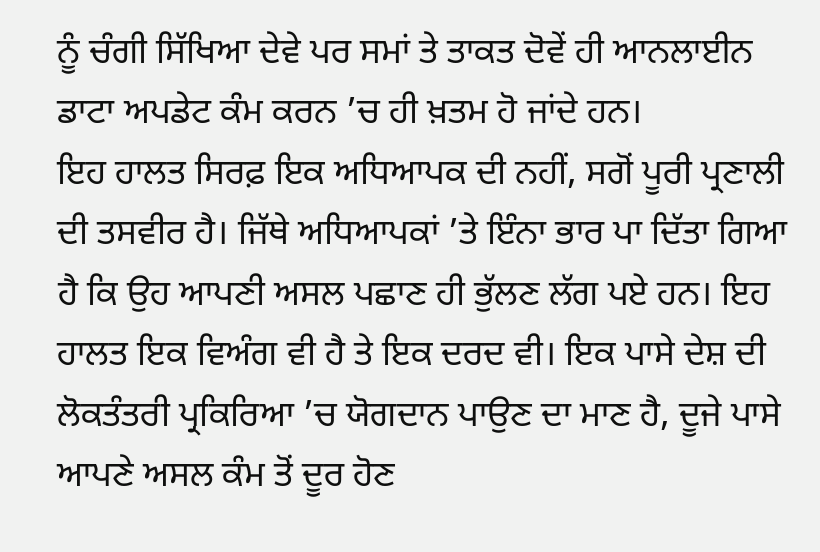ਨੂੰ ਚੰਗੀ ਸਿੱਖਿਆ ਦੇਵੇ ਪਰ ਸਮਾਂ ਤੇ ਤਾਕਤ ਦੋਵੇਂ ਹੀ ਆਨਲਾਈਨ ਡਾਟਾ ਅਪਡੇਟ ਕੰਮ ਕਰਨ ’ਚ ਹੀ ਖ਼ਤਮ ਹੋ ਜਾਂਦੇ ਹਨ।
ਇਹ ਹਾਲਤ ਸਿਰਫ਼ ਇਕ ਅਧਿਆਪਕ ਦੀ ਨਹੀਂ, ਸਗੋਂ ਪੂਰੀ ਪ੍ਰਣਾਲੀ ਦੀ ਤਸਵੀਰ ਹੈ। ਜਿੱਥੇ ਅਧਿਆਪਕਾਂ ’ਤੇ ਇੰਨਾ ਭਾਰ ਪਾ ਦਿੱਤਾ ਗਿਆ ਹੈ ਕਿ ਉਹ ਆਪਣੀ ਅਸਲ ਪਛਾਣ ਹੀ ਭੁੱਲਣ ਲੱਗ ਪਏ ਹਨ। ਇਹ ਹਾਲਤ ਇਕ ਵਿਅੰਗ ਵੀ ਹੈ ਤੇ ਇਕ ਦਰਦ ਵੀ। ਇਕ ਪਾਸੇ ਦੇਸ਼ ਦੀ ਲੋਕਤੰਤਰੀ ਪ੍ਰਕਿਰਿਆ ’ਚ ਯੋਗਦਾਨ ਪਾਉਣ ਦਾ ਮਾਣ ਹੈ, ਦੂਜੇ ਪਾਸੇ ਆਪਣੇ ਅਸਲ ਕੰਮ ਤੋਂ ਦੂਰ ਹੋਣ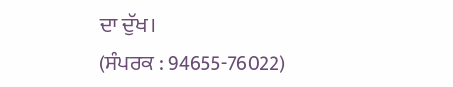ਦਾ ਦੁੱਖ।
(ਸੰਪਰਕ : 94655-76022)